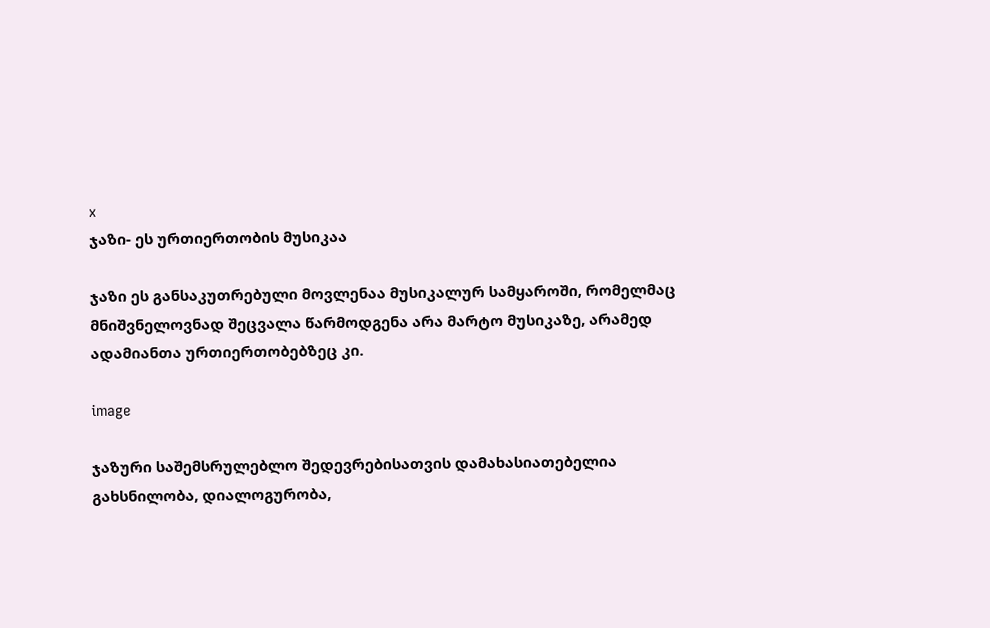x
ჯაზი- ეს ურთიერთობის მუსიკაა

ჯაზი ეს განსაკუთრებული მოვლენაა მუსიკალურ სამყაროში, რომელმაც მნიშვნელოვნად შეცვალა წარმოდგენა არა მარტო მუსიკაზე, არამედ ადამიანთა ურთიერთობებზეც კი.

image

ჯაზური საშემსრულებლო შედევრებისათვის დამახასიათებელია გახსნილობა, დიალოგურობა,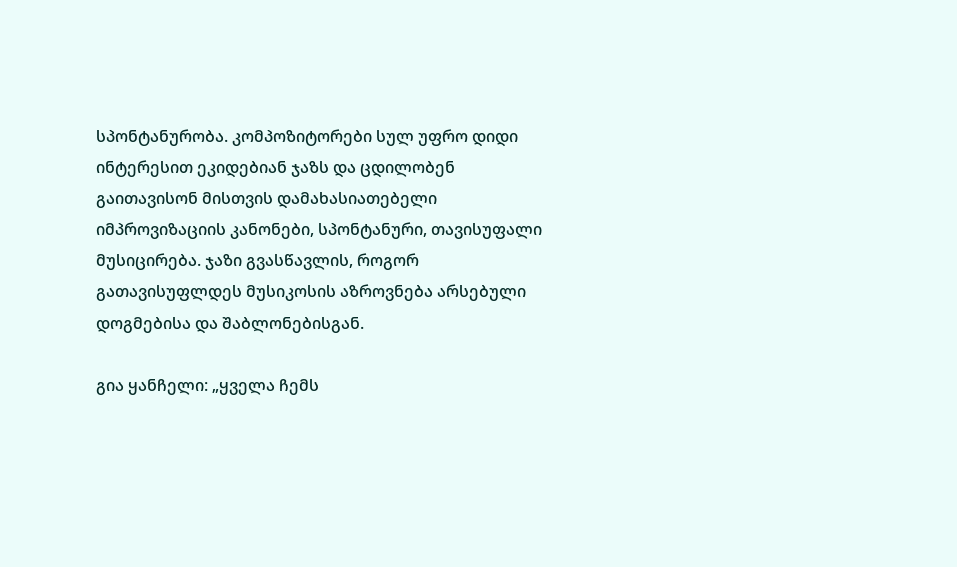სპონტანურობა. კომპოზიტორები სულ უფრო დიდი ინტერესით ეკიდებიან ჯაზს და ცდილობენ გაითავისონ მისთვის დამახასიათებელი იმპროვიზაციის კანონები, სპონტანური, თავისუფალი მუსიცირება. ჯაზი გვასწავლის, როგორ გათავისუფლდეს მუსიკოსის აზროვნება არსებული დოგმებისა და შაბლონებისგან.

გია ყანჩელი: „ყველა ჩემს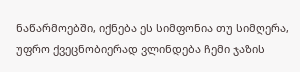ნაწარმოებში, იქნება ეს სიმფონია თუ სიმღერა, უფრო ქვეცნობიერად ვლინდება ჩემი ჯაზის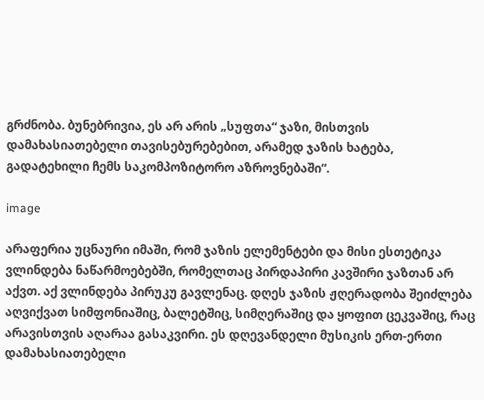გრძნობა. ბუნებრივია, ეს არ არის „სუფთა“ ჯაზი, მისთვის დამახასიათებელი თავისებურებებით, არამედ ჯაზის ხატება, გადატეხილი ჩემს საკომპოზიტორო აზროვნებაში“.

image

არაფერია უცნაური იმაში, რომ ჯაზის ელემენტები და მისი ესთეტიკა ვლინდება ნაწარმოებებში, რომელთაც პირდაპირი კავშირი ჯაზთან არ აქვთ. აქ ვლინდება პირუკუ გავლენაც. დღეს ჯაზის ჟღერადობა შეიძლება აღვიქვათ სიმფონიაშიც, ბალეტშიც, სიმღერაშიც და ყოფით ცეკვაშიც, რაც არავისთვის აღარაა გასაკვირი. ეს დღევანდელი მუსიკის ერთ-ერთი დამახასიათებელი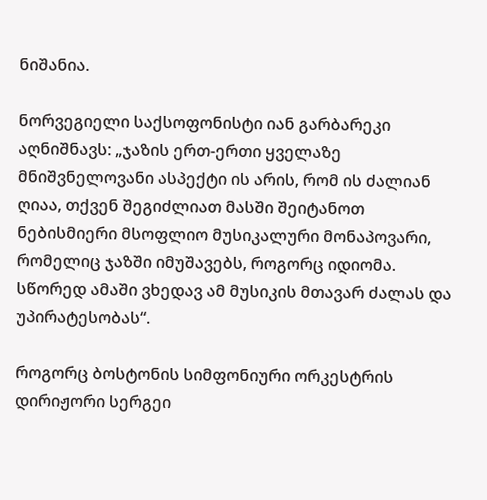ნიშანია.

ნორვეგიელი საქსოფონისტი იან გარბარეკი აღნიშნავს: „ჯაზის ერთ-ერთი ყველაზე მნიშვნელოვანი ასპექტი ის არის, რომ ის ძალიან ღიაა, თქვენ შეგიძლიათ მასში შეიტანოთ ნებისმიერი მსოფლიო მუსიკალური მონაპოვარი, რომელიც ჯაზში იმუშავებს, როგორც იდიომა. სწორედ ამაში ვხედავ ამ მუსიკის მთავარ ძალას და უპირატესობას“.

როგორც ბოსტონის სიმფონიური ორკესტრის დირიჟორი სერგეი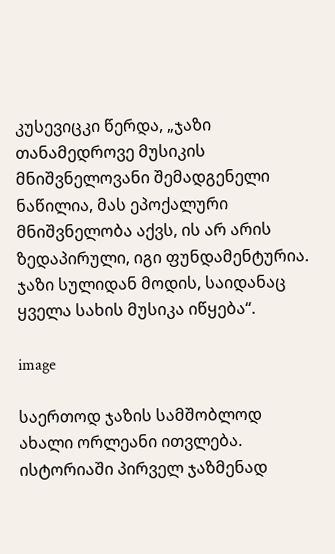კუსევიცკი წერდა, „ჯაზი თანამედროვე მუსიკის მნიშვნელოვანი შემადგენელი ნაწილია, მას ეპოქალური მნიშვნელობა აქვს, ის არ არის ზედაპირული, იგი ფუნდამენტურია. ჯაზი სულიდან მოდის, საიდანაც ყველა სახის მუსიკა იწყება“.

image

საერთოდ ჯაზის სამშობლოდ ახალი ორლეანი ითვლება. ისტორიაში პირველ ჯაზმენად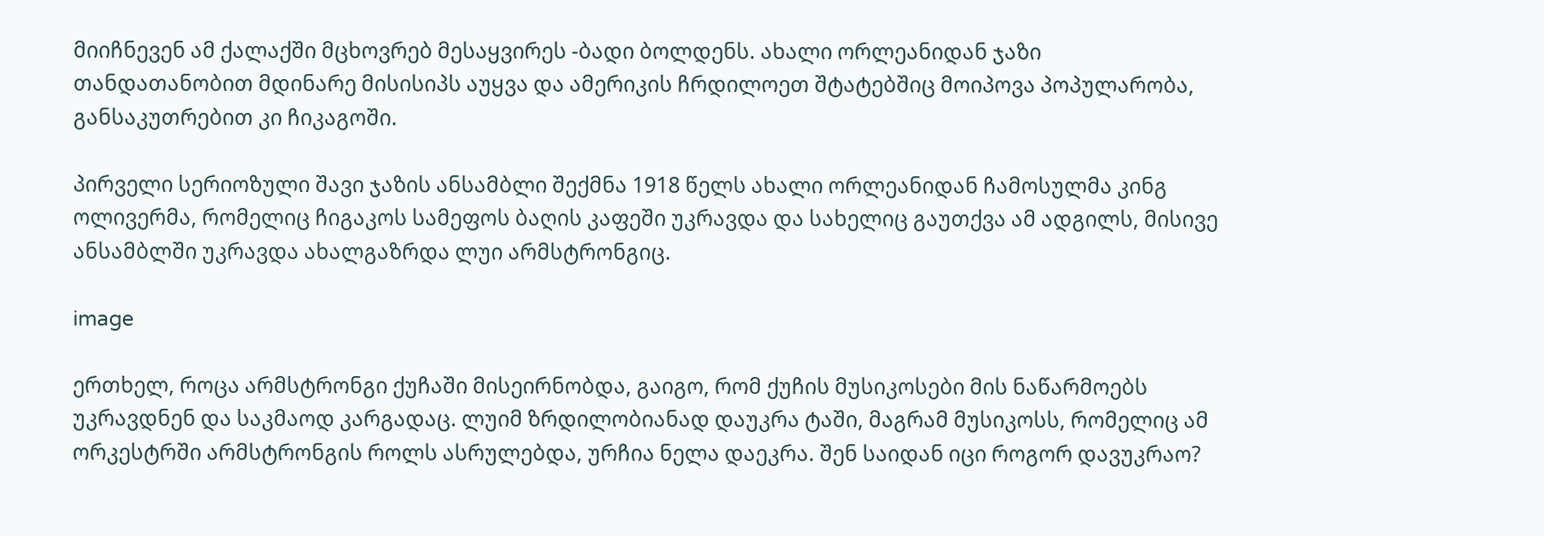მიიჩნევენ ამ ქალაქში მცხოვრებ მესაყვირეს -ბადი ბოლდენს. ახალი ორლეანიდან ჯაზი თანდათანობით მდინარე მისისიპს აუყვა და ამერიკის ჩრდილოეთ შტატებშიც მოიპოვა პოპულარობა, განსაკუთრებით კი ჩიკაგოში.

პირველი სერიოზული შავი ჯაზის ანსამბლი შექმნა 1918 წელს ახალი ორლეანიდან ჩამოსულმა კინგ ოლივერმა, რომელიც ჩიგაკოს სამეფოს ბაღის კაფეში უკრავდა და სახელიც გაუთქვა ამ ადგილს, მისივე ანსამბლში უკრავდა ახალგაზრდა ლუი არმსტრონგიც.

image

ერთხელ, როცა არმსტრონგი ქუჩაში მისეირნობდა, გაიგო, რომ ქუჩის მუსიკოსები მის ნაწარმოებს უკრავდნენ და საკმაოდ კარგადაც. ლუიმ ზრდილობიანად დაუკრა ტაში, მაგრამ მუსიკოსს, რომელიც ამ ორკესტრში არმსტრონგის როლს ასრულებდა, ურჩია ნელა დაეკრა. შენ საიდან იცი როგორ დავუკრაო?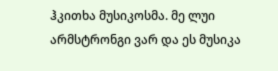ჰკითხა მუსიკოსმა. მე ლუი არმსტრონგი ვარ და ეს მუსიკა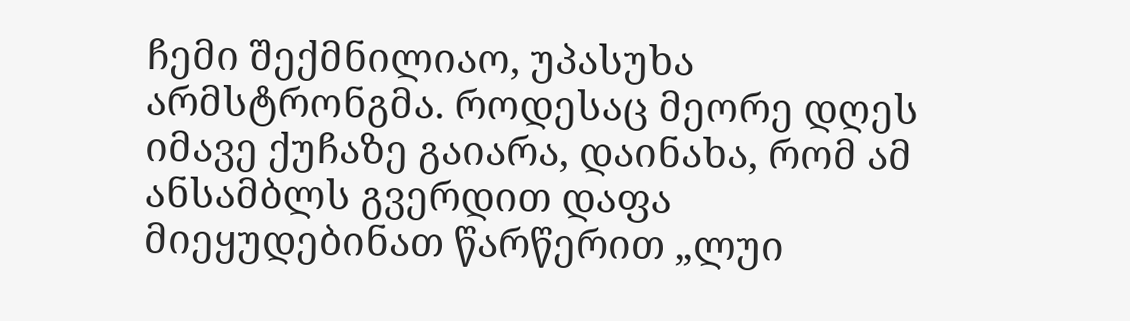ჩემი შექმნილიაო, უპასუხა არმსტრონგმა. როდესაც მეორე დღეს იმავე ქუჩაზე გაიარა, დაინახა, რომ ამ ანსამბლს გვერდით დაფა მიეყუდებინათ წარწერით „ლუი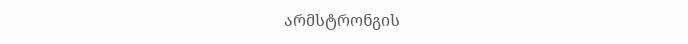არმსტრონგის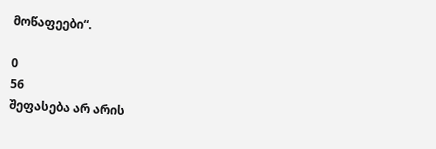მოწაფეები“.

0
56
შეფასება არ არის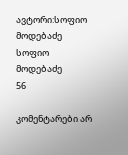ავტორი:სოფიო მოდებაძე
სოფიო მოდებაძე
56

კომენტარები არ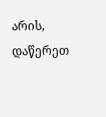არის, დაწერეთ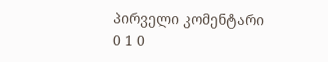პირველი კომენტარი
0 1 0